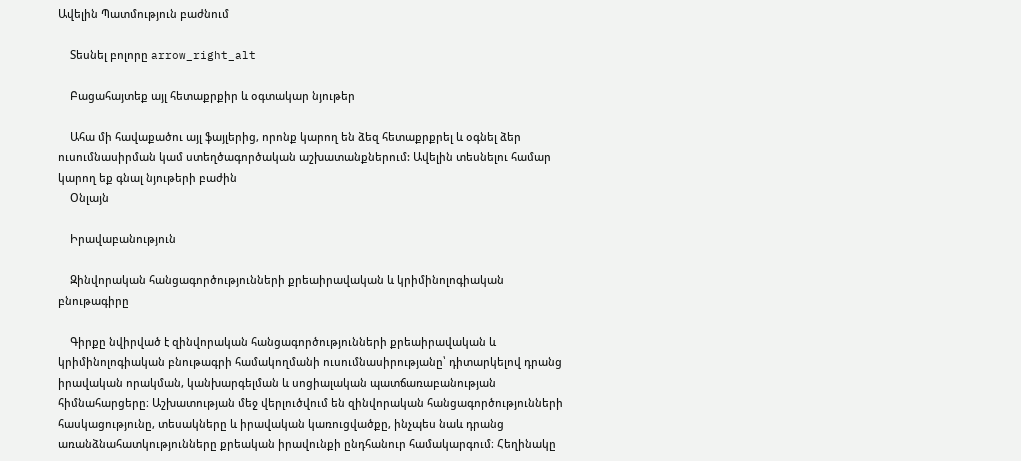Ավելին Պատմություն բաժնում

    Տեսնել բոլորը arrow_right_alt

    Բացահայտեք այլ հետաքրքիր և օգտակար նյութեր

    Ահա մի հավաքածու այլ ֆայլերից, որոնք կարող են ձեզ հետաքրքրել և օգնել ձեր ուսումնասիրման կամ ստեղծագործական աշխատանքներում: Ավելին տեսնելու համար կարող եք գնալ նյութերի բաժին
    Օնլայն

    Իրավաբանություն

    Զինվորական հանցագործությունների քրեաիրավական և կրիմինոլոգիական բնութագիրը

    Գիրքը նվիրված է զինվորական հանցագործությունների քրեաիրավական և կրիմինոլոգիական բնութագրի համակողմանի ուսումնասիրությանը՝ դիտարկելով դրանց իրավական որակման, կանխարգելման և սոցիալական պատճառաբանության հիմնահարցերը։ Աշխատության մեջ վերլուծվում են զինվորական հանցագործությունների հասկացությունը, տեսակները և իրավական կառուցվածքը, ինչպես նաև դրանց առանձնահատկությունները քրեական իրավունքի ընդհանուր համակարգում։ Հեղինակը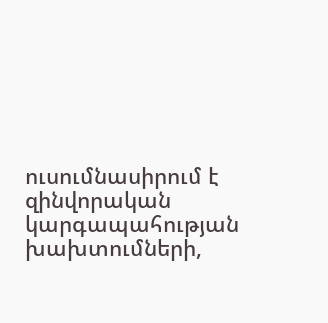ուսումնասիրում է զինվորական կարգապահության խախտումների,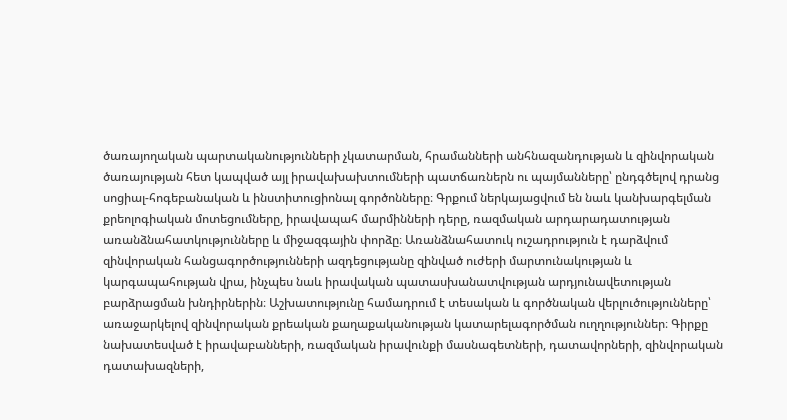ծառայողական պարտականությունների չկատարման, հրամանների անհնազանդության և զինվորական ծառայության հետ կապված այլ իրավախախտումների պատճառներն ու պայմանները՝ ընդգծելով դրանց սոցիալ-հոգեբանական և ինստիտուցիոնալ գործոնները։ Գրքում ներկայացվում են նաև կանխարգելման քրեոլոգիական մոտեցումները, իրավապահ մարմինների դերը, ռազմական արդարադատության առանձնահատկությունները և միջազգային փորձը։ Առանձնահատուկ ուշադրություն է դարձվում զինվորական հանցագործությունների ազդեցությանը զինված ուժերի մարտունակության և կարգապահության վրա, ինչպես նաև իրավական պատասխանատվության արդյունավետության բարձրացման խնդիրներին։ Աշխատությունը համադրում է տեսական և գործնական վերլուծությունները՝ առաջարկելով զինվորական քրեական քաղաքականության կատարելագործման ուղղություններ։ Գիրքը նախատեսված է իրավաբանների, ռազմական իրավունքի մասնագետների, դատավորների, զինվորական դատախազների,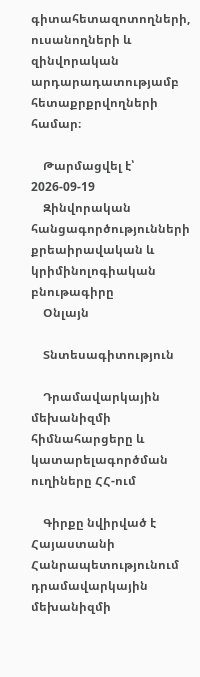գիտահետազոտողների, ուսանողների և զինվորական արդարադատությամբ հետաքրքրվողների համար։

    Թարմացվել է՝ 2026-09-19
    Զինվորական հանցագործությունների քրեաիրավական և կրիմինոլոգիական բնութագիրը
    Օնլայն

    Տնտեսագիտություն

    Դրամավարկային մեխանիզմի հիմնահարցերը և կատարելագործման ուղիները ՀՀ-ում

    Գիրքը նվիրված է Հայաստանի Հանրապետությունում դրամավարկային մեխանիզմի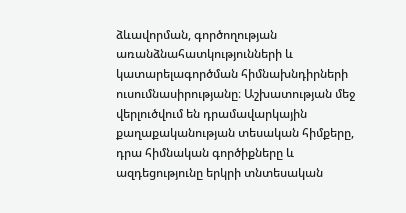ձևավորման, գործողության առանձնահատկությունների և կատարելագործման հիմնախնդիրների ուսումնասիրությանը։ Աշխատության մեջ վերլուծվում են դրամավարկային քաղաքականության տեսական հիմքերը, դրա հիմնական գործիքները և ազդեցությունը երկրի տնտեսական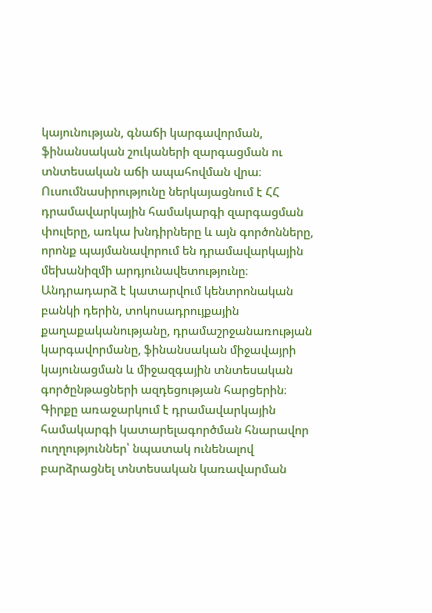կայունության, գնաճի կարգավորման, ֆինանսական շուկաների զարգացման ու տնտեսական աճի ապահովման վրա։ Ուսումնասիրությունը ներկայացնում է ՀՀ դրամավարկային համակարգի զարգացման փուլերը, առկա խնդիրները և այն գործոնները, որոնք պայմանավորում են դրամավարկային մեխանիզմի արդյունավետությունը։ Անդրադարձ է կատարվում կենտրոնական բանկի դերին, տոկոսադրույքային քաղաքականությանը, դրամաշրջանառության կարգավորմանը, ֆինանսական միջավայրի կայունացման և միջազգային տնտեսական գործընթացների ազդեցության հարցերին։ Գիրքը առաջարկում է դրամավարկային համակարգի կատարելագործման հնարավոր ուղղություններ՝ նպատակ ունենալով բարձրացնել տնտեսական կառավարման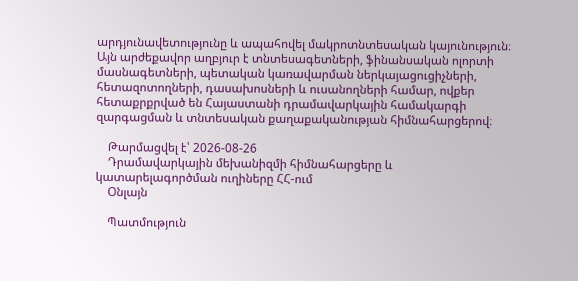արդյունավետությունը և ապահովել մակրոտնտեսական կայունություն։ Այն արժեքավոր աղբյուր է տնտեսագետների, ֆինանսական ոլորտի մասնագետների, պետական կառավարման ներկայացուցիչների, հետազոտողների, դասախոսների և ուսանողների համար, ովքեր հետաքրքրված են Հայաստանի դրամավարկային համակարգի զարգացման և տնտեսական քաղաքականության հիմնահարցերով։

    Թարմացվել է՝ 2026-08-26
    Դրամավարկային մեխանիզմի հիմնահարցերը և կատարելագործման ուղիները ՀՀ-ում
    Օնլայն

    Պատմություն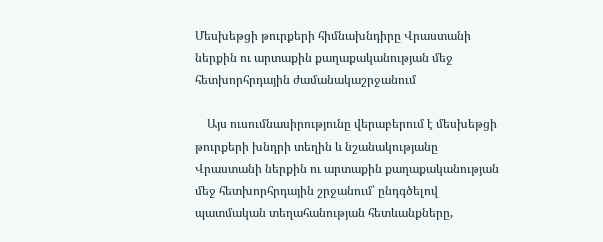Մեսխեթցի թուրքերի հիմնախնդիրը Վրաստանի ներքին ու արտաքին քաղաքականության մեջ հետխորհրդային ժամանակաշրջանում

    Այս ուսումնասիրությունը վերաբերում է մեսխեթցի թուրքերի խնդրի տեղին և նշանակությանը Վրաստանի ներքին ու արտաքին քաղաքականության մեջ հետխորհրդային շրջանում՝ ընդգծելով պատմական տեղահանության հետևանքները,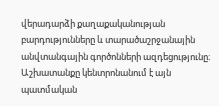վերադարձի քաղաքականության բարդությունները և տարածաշրջանային անվտանգային գործոնների ազդեցությունը։ Աշխատանքը կենտրոնանում է այն պատմական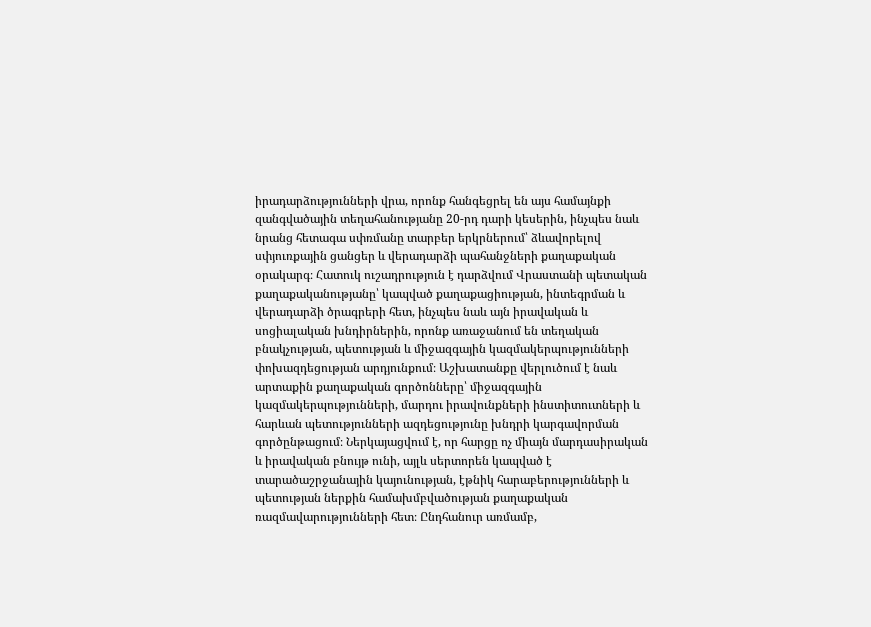իրադարձությունների վրա, որոնք հանգեցրել են այս համայնքի զանգվածային տեղահանությանը 20-րդ դարի կեսերին, ինչպես նաև նրանց հետագա սփռմանը տարբեր երկրներում՝ ձևավորելով սփյուռքային ցանցեր և վերադարձի պահանջների քաղաքական օրակարգ։ Հատուկ ուշադրություն է դարձվում Վրաստանի պետական քաղաքականությանը՝ կապված քաղաքացիության, ինտեգրման և վերադարձի ծրագրերի հետ, ինչպես նաև այն իրավական և սոցիալական խնդիրներին, որոնք առաջանում են տեղական բնակչության, պետության և միջազգային կազմակերպությունների փոխազդեցության արդյունքում։ Աշխատանքը վերլուծում է նաև արտաքին քաղաքական գործոնները՝ միջազգային կազմակերպությունների, մարդու իրավունքների ինստիտուտների և հարևան պետությունների ազդեցությունը խնդրի կարգավորման գործընթացում։ Ներկայացվում է, որ հարցը ոչ միայն մարդասիրական և իրավական բնույթ ունի, այլև սերտորեն կապված է տարածաշրջանային կայունության, էթնիկ հարաբերությունների և պետության ներքին համախմբվածության քաղաքական ռազմավարությունների հետ։ Ընդհանուր առմամբ,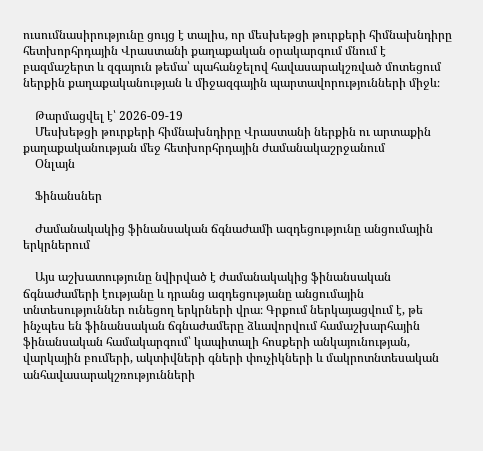ուսումնասիրությունը ցույց է տալիս, որ մեսխեթցի թուրքերի հիմնախնդիրը հետխորհրդային Վրաստանի քաղաքական օրակարգում մնում է բազմաշերտ և զգայուն թեմա՝ պահանջելով հավասարակշռված մոտեցում ներքին քաղաքականության և միջազգային պարտավորությունների միջև։

    Թարմացվել է՝ 2026-09-19
    Մեսխեթցի թուրքերի հիմնախնդիրը Վրաստանի ներքին ու արտաքին քաղաքականության մեջ հետխորհրդային ժամանակաշրջանում
    Օնլայն

    Ֆինանսներ

    Ժամանակակից ֆինանսական ճգնաժամի ազդեցությունը անցումային երկրներում

    Այս աշխատությունը նվիրված է ժամանակակից ֆինանսական ճգնաժամերի էությանը և դրանց ազդեցությանը անցումային տնտեսություններ ունեցող երկրների վրա։ Գրքում ներկայացվում է, թե ինչպես են ֆինանսական ճգնաժամերը ձևավորվում համաշխարհային ֆինանսական համակարգում՝ կապիտալի հոսքերի անկայունության, վարկային բումերի, ակտիվների գների փուչիկների և մակրոտնտեսական անհավասարակշռությունների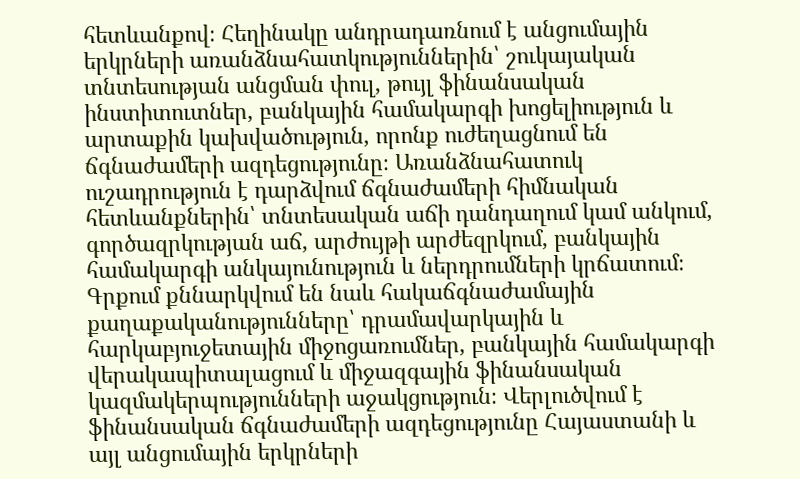հետևանքով։ Հեղինակը անդրադառնում է անցումային երկրների առանձնահատկություններին՝ շուկայական տնտեսության անցման փուլ, թույլ ֆինանսական ինստիտուտներ, բանկային համակարգի խոցելիություն և արտաքին կախվածություն, որոնք ուժեղացնում են ճգնաժամերի ազդեցությունը։ Առանձնահատուկ ուշադրություն է դարձվում ճգնաժամերի հիմնական հետևանքներին՝ տնտեսական աճի դանդաղում կամ անկում, գործազրկության աճ, արժույթի արժեզրկում, բանկային համակարգի անկայունություն և ներդրումների կրճատում։ Գրքում քննարկվում են նաև հակաճգնաժամային քաղաքականությունները՝ դրամավարկային և հարկաբյուջետային միջոցառումներ, բանկային համակարգի վերակապիտալացում և միջազգային ֆինանսական կազմակերպությունների աջակցություն։ Վերլուծվում է ֆինանսական ճգնաժամերի ազդեցությունը Հայաստանի և այլ անցումային երկրների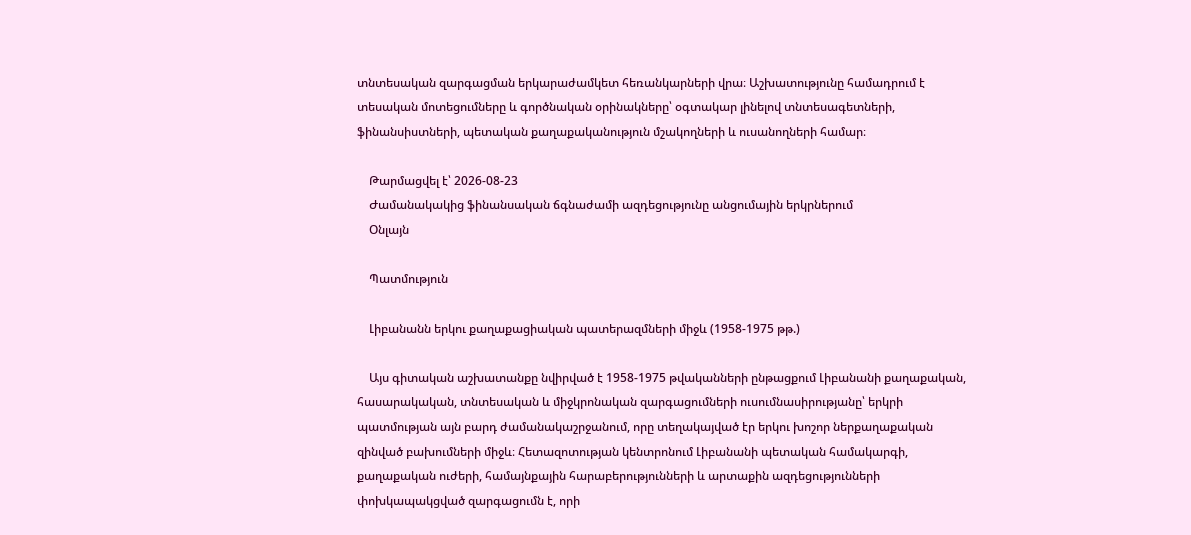տնտեսական զարգացման երկարաժամկետ հեռանկարների վրա։ Աշխատությունը համադրում է տեսական մոտեցումները և գործնական օրինակները՝ օգտակար լինելով տնտեսագետների, ֆինանսիստների, պետական քաղաքականություն մշակողների և ուսանողների համար։

    Թարմացվել է՝ 2026-08-23
    Ժամանակակից ֆինանսական ճգնաժամի ազդեցությունը անցումային երկրներում
    Օնլայն

    Պատմություն

    Լիբանանն երկու քաղաքացիական պատերազմների միջև (1958-1975 թթ.)

    Այս գիտական աշխատանքը նվիրված է 1958-1975 թվականների ընթացքում Լիբանանի քաղաքական, հասարակական, տնտեսական և միջկրոնական զարգացումների ուսումնասիրությանը՝ երկրի պատմության այն բարդ ժամանակաշրջանում, որը տեղակայված էր երկու խոշոր ներքաղաքական զինված բախումների միջև։ Հետազոտության կենտրոնում Լիբանանի պետական համակարգի, քաղաքական ուժերի, համայնքային հարաբերությունների և արտաքին ազդեցությունների փոխկապակցված զարգացումն է, որի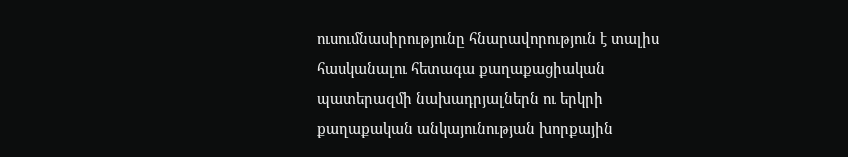ուսումնասիրությունը հնարավորություն է տալիս հասկանալու հետագա քաղաքացիական պատերազմի նախադրյալներն ու երկրի քաղաքական անկայունության խորքային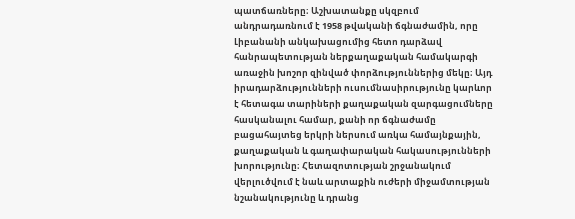պատճառները։ Աշխատանքը սկզբում անդրադառնում է 1958 թվականի ճգնաժամին, որը Լիբանանի անկախացումից հետո դարձավ հանրապետության ներքաղաքական համակարգի առաջին խոշոր զինված փորձություններից մեկը։ Այդ իրադարձությունների ուսումնասիրությունը կարևոր է հետագա տարիների քաղաքական զարգացումները հասկանալու համար, քանի որ ճգնաժամը բացահայտեց երկրի ներսում առկա համայնքային, քաղաքական և գաղափարական հակասությունների խորությունը։ Հետազոտության շրջանակում վերլուծվում է նաև արտաքին ուժերի միջամտության նշանակությունը և դրանց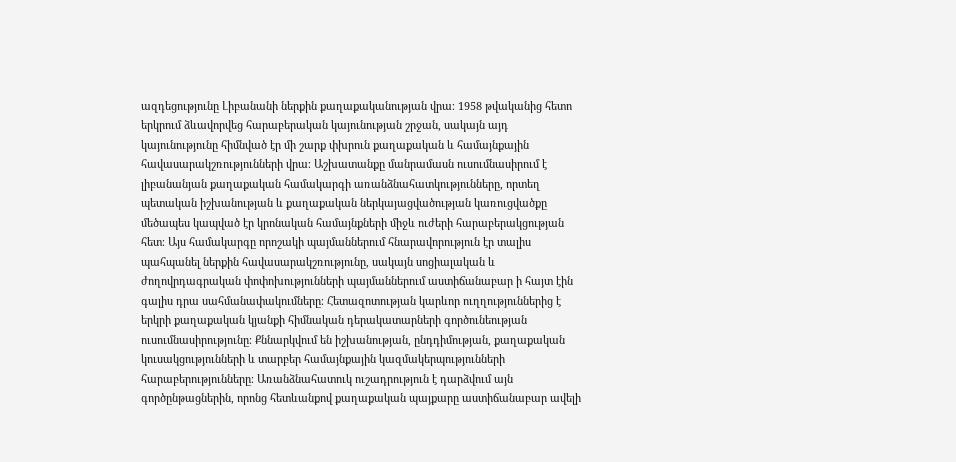ազդեցությունը Լիբանանի ներքին քաղաքականության վրա։ 1958 թվականից հետո երկրում ձևավորվեց հարաբերական կայունության շրջան, սակայն այդ կայունությունը հիմնված էր մի շարք փխրուն քաղաքական և համայնքային հավասարակշռությունների վրա։ Աշխատանքը մանրամասն ուսումնասիրում է լիբանանյան քաղաքական համակարգի առանձնահատկությունները, որտեղ պետական իշխանության և քաղաքական ներկայացվածության կառուցվածքը մեծապես կապված էր կրոնական համայնքների միջև ուժերի հարաբերակցության հետ։ Այս համակարգը որոշակի պայմաններում հնարավորություն էր տալիս պահպանել ներքին հավասարակշռությունը, սակայն սոցիալական և ժողովրդագրական փոփոխությունների պայմաններում աստիճանաբար ի հայտ էին գալիս դրա սահմանափակումները։ Հետազոտության կարևոր ուղղություններից է երկրի քաղաքական կյանքի հիմնական դերակատարների գործունեության ուսումնասիրությունը։ Քննարկվում են իշխանության, ընդդիմության, քաղաքական կուսակցությունների և տարբեր համայնքային կազմակերպությունների հարաբերությունները։ Առանձնահատուկ ուշադրություն է դարձվում այն գործընթացներին, որոնց հետևանքով քաղաքական պայքարը աստիճանաբար ավելի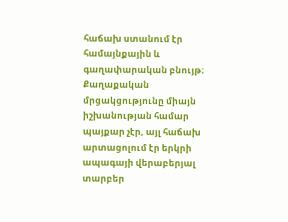հաճախ ստանում էր համայնքային և գաղափարական բնույթ։ Քաղաքական մրցակցությունը միայն իշխանության համար պայքար չէր, այլ հաճախ արտացոլում էր երկրի ապագայի վերաբերյալ տարբեր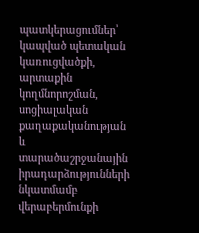պատկերացումներ՝ կապված պետական կառուցվածքի, արտաքին կողմնորոշման, սոցիալական քաղաքականության և տարածաշրջանային իրադարձությունների նկատմամբ վերաբերմունքի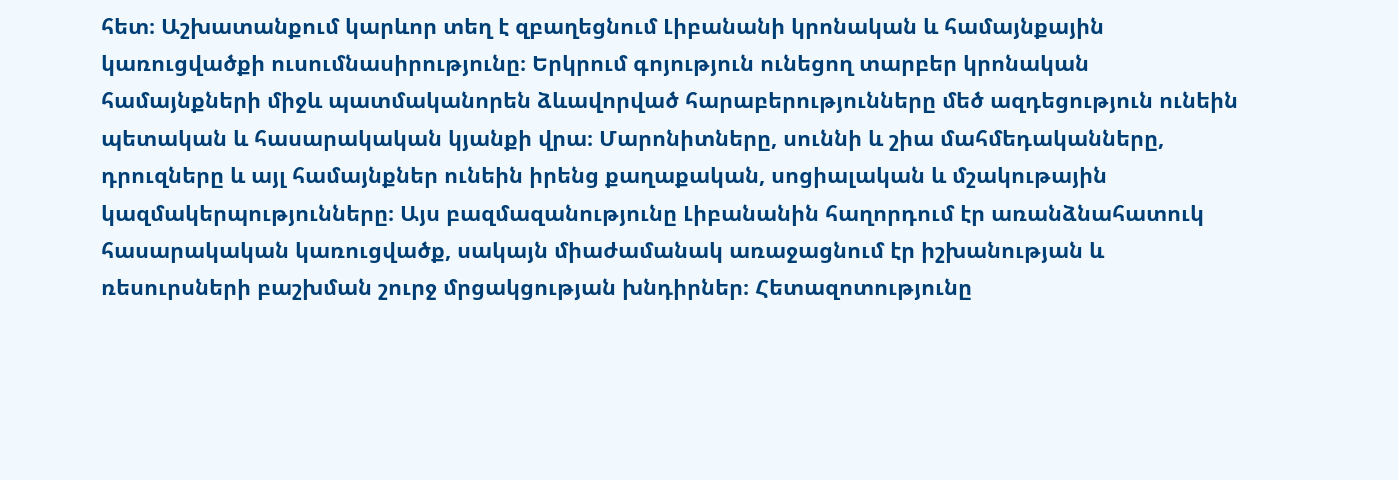հետ։ Աշխատանքում կարևոր տեղ է զբաղեցնում Լիբանանի կրոնական և համայնքային կառուցվածքի ուսումնասիրությունը։ Երկրում գոյություն ունեցող տարբեր կրոնական համայնքների միջև պատմականորեն ձևավորված հարաբերությունները մեծ ազդեցություն ունեին պետական և հասարակական կյանքի վրա։ Մարոնիտները, սուննի և շիա մահմեդականները, դրուզները և այլ համայնքներ ունեին իրենց քաղաքական, սոցիալական և մշակութային կազմակերպությունները։ Այս բազմազանությունը Լիբանանին հաղորդում էր առանձնահատուկ հասարակական կառուցվածք, սակայն միաժամանակ առաջացնում էր իշխանության և ռեսուրսների բաշխման շուրջ մրցակցության խնդիրներ։ Հետազոտությունը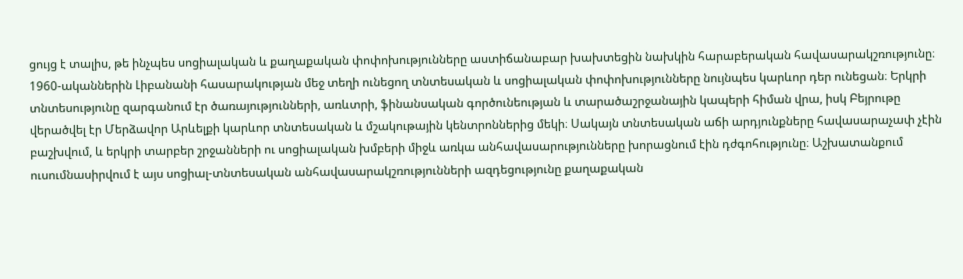ցույց է տալիս, թե ինչպես սոցիալական և քաղաքական փոփոխությունները աստիճանաբար խախտեցին նախկին հարաբերական հավասարակշռությունը։ 1960-ականներին Լիբանանի հասարակության մեջ տեղի ունեցող տնտեսական և սոցիալական փոփոխությունները նույնպես կարևոր դեր ունեցան։ Երկրի տնտեսությունը զարգանում էր ծառայությունների, առևտրի, ֆինանսական գործունեության և տարածաշրջանային կապերի հիման վրա, իսկ Բեյրութը վերածվել էր Մերձավոր Արևելքի կարևոր տնտեսական և մշակութային կենտրոններից մեկի։ Սակայն տնտեսական աճի արդյունքները հավասարաչափ չէին բաշխվում, և երկրի տարբեր շրջանների ու սոցիալական խմբերի միջև առկա անհավասարությունները խորացնում էին դժգոհությունը։ Աշխատանքում ուսումնասիրվում է այս սոցիալ-տնտեսական անհավասարակշռությունների ազդեցությունը քաղաքական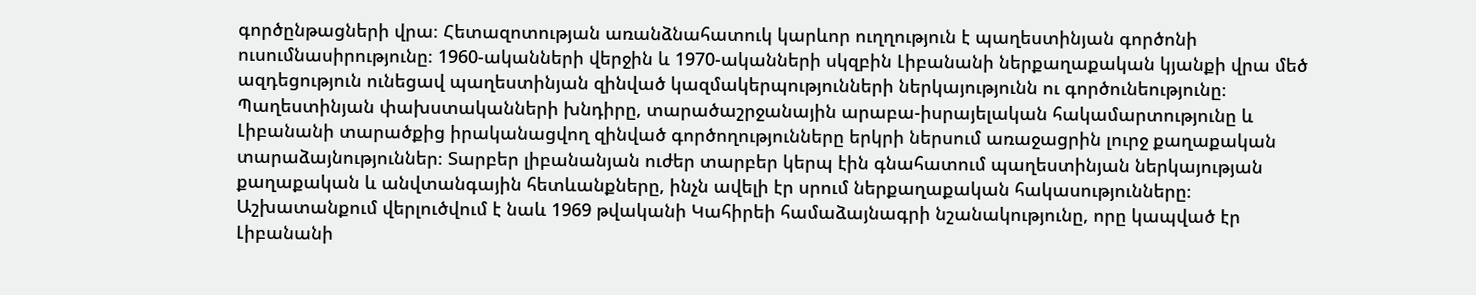գործընթացների վրա։ Հետազոտության առանձնահատուկ կարևոր ուղղություն է պաղեստինյան գործոնի ուսումնասիրությունը։ 1960-ականների վերջին և 1970-ականների սկզբին Լիբանանի ներքաղաքական կյանքի վրա մեծ ազդեցություն ունեցավ պաղեստինյան զինված կազմակերպությունների ներկայությունն ու գործունեությունը։ Պաղեստինյան փախստականների խնդիրը, տարածաշրջանային արաբա-իսրայելական հակամարտությունը և Լիբանանի տարածքից իրականացվող զինված գործողությունները երկրի ներսում առաջացրին լուրջ քաղաքական տարաձայնություններ։ Տարբեր լիբանանյան ուժեր տարբեր կերպ էին գնահատում պաղեստինյան ներկայության քաղաքական և անվտանգային հետևանքները, ինչն ավելի էր սրում ներքաղաքական հակասությունները։ Աշխատանքում վերլուծվում է նաև 1969 թվականի Կահիրեի համաձայնագրի նշանակությունը, որը կապված էր Լիբանանի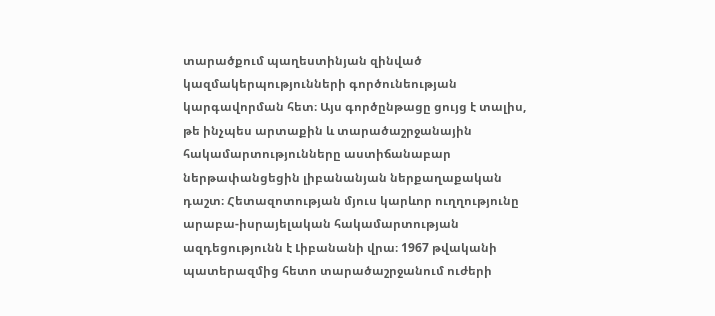տարածքում պաղեստինյան զինված կազմակերպությունների գործունեության կարգավորման հետ։ Այս գործընթացը ցույց է տալիս, թե ինչպես արտաքին և տարածաշրջանային հակամարտությունները աստիճանաբար ներթափանցեցին լիբանանյան ներքաղաքական դաշտ։ Հետազոտության մյուս կարևոր ուղղությունը արաբա-իսրայելական հակամարտության ազդեցությունն է Լիբանանի վրա։ 1967 թվականի պատերազմից հետո տարածաշրջանում ուժերի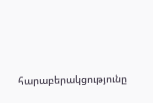հարաբերակցությունը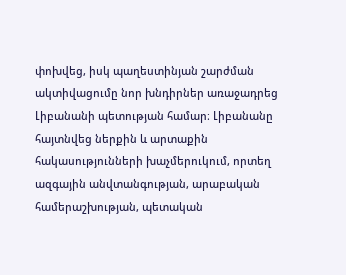փոխվեց, իսկ պաղեստինյան շարժման ակտիվացումը նոր խնդիրներ առաջադրեց Լիբանանի պետության համար։ Լիբանանը հայտնվեց ներքին և արտաքին հակասությունների խաչմերուկում, որտեղ ազգային անվտանգության, արաբական համերաշխության, պետական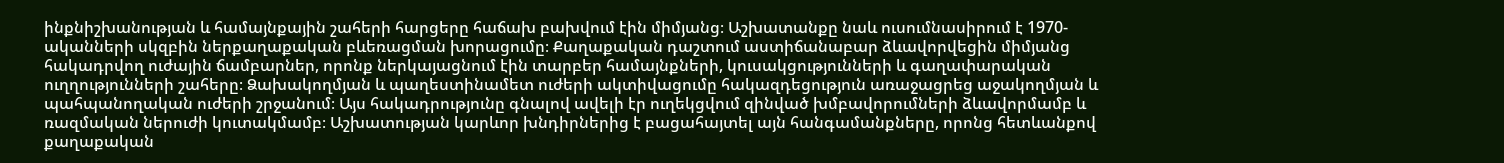ինքնիշխանության և համայնքային շահերի հարցերը հաճախ բախվում էին միմյանց։ Աշխատանքը նաև ուսումնասիրում է 1970-ականների սկզբին ներքաղաքական բևեռացման խորացումը։ Քաղաքական դաշտում աստիճանաբար ձևավորվեցին միմյանց հակադրվող ուժային ճամբարներ, որոնք ներկայացնում էին տարբեր համայնքների, կուսակցությունների և գաղափարական ուղղությունների շահերը։ Ձախակողմյան և պաղեստինամետ ուժերի ակտիվացումը հակազդեցություն առաջացրեց աջակողմյան և պահպանողական ուժերի շրջանում։ Այս հակադրությունը գնալով ավելի էր ուղեկցվում զինված խմբավորումների ձևավորմամբ և ռազմական ներուժի կուտակմամբ։ Աշխատության կարևոր խնդիրներից է բացահայտել այն հանգամանքները, որոնց հետևանքով քաղաքական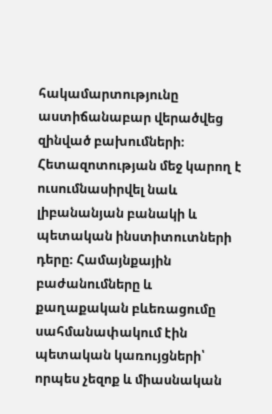հակամարտությունը աստիճանաբար վերածվեց զինված բախումների։ Հետազոտության մեջ կարող է ուսումնասիրվել նաև լիբանանյան բանակի և պետական ինստիտուտների դերը։ Համայնքային բաժանումները և քաղաքական բևեռացումը սահմանափակում էին պետական կառույցների՝ որպես չեզոք և միասնական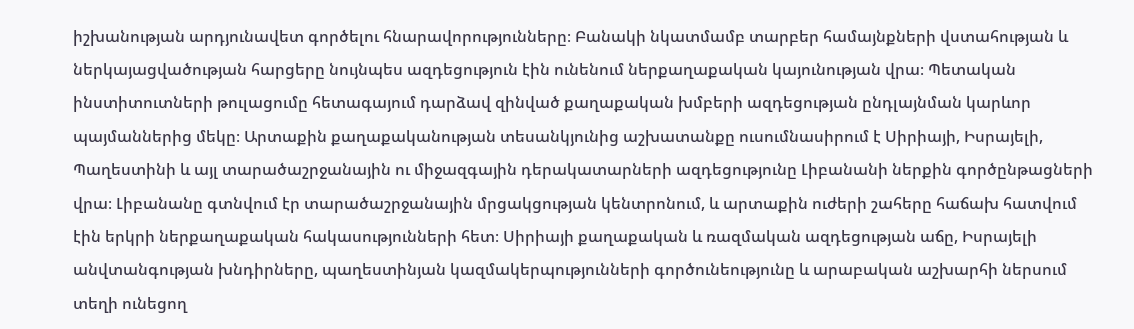իշխանության արդյունավետ գործելու հնարավորությունները։ Բանակի նկատմամբ տարբեր համայնքների վստահության և ներկայացվածության հարցերը նույնպես ազդեցություն էին ունենում ներքաղաքական կայունության վրա։ Պետական ինստիտուտների թուլացումը հետագայում դարձավ զինված քաղաքական խմբերի ազդեցության ընդլայնման կարևոր պայմաններից մեկը։ Արտաքին քաղաքականության տեսանկյունից աշխատանքը ուսումնասիրում է Սիրիայի, Իսրայելի, Պաղեստինի և այլ տարածաշրջանային ու միջազգային դերակատարների ազդեցությունը Լիբանանի ներքին գործընթացների վրա։ Լիբանանը գտնվում էր տարածաշրջանային մրցակցության կենտրոնում, և արտաքին ուժերի շահերը հաճախ հատվում էին երկրի ներքաղաքական հակասությունների հետ։ Սիրիայի քաղաքական և ռազմական ազդեցության աճը, Իսրայելի անվտանգության խնդիրները, պաղեստինյան կազմակերպությունների գործունեությունը և արաբական աշխարհի ներսում տեղի ունեցող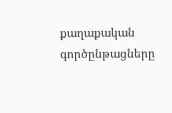քաղաքական գործընթացները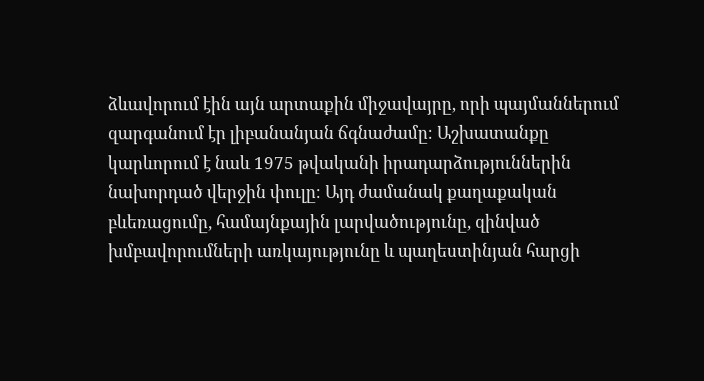ձևավորում էին այն արտաքին միջավայրը, որի պայմաններում զարգանում էր լիբանանյան ճգնաժամը։ Աշխատանքը կարևորում է նաև 1975 թվականի իրադարձություններին նախորդած վերջին փուլը։ Այդ ժամանակ քաղաքական բևեռացումը, համայնքային լարվածությունը, զինված խմբավորումների առկայությունը և պաղեստինյան հարցի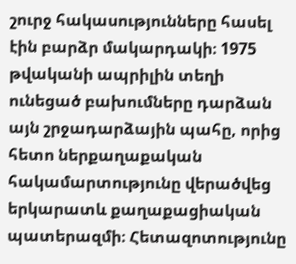շուրջ հակասությունները հասել էին բարձր մակարդակի։ 1975 թվականի ապրիլին տեղի ունեցած բախումները դարձան այն շրջադարձային պահը, որից հետո ներքաղաքական հակամարտությունը վերածվեց երկարատև քաղաքացիական պատերազմի։ Հետազոտությունը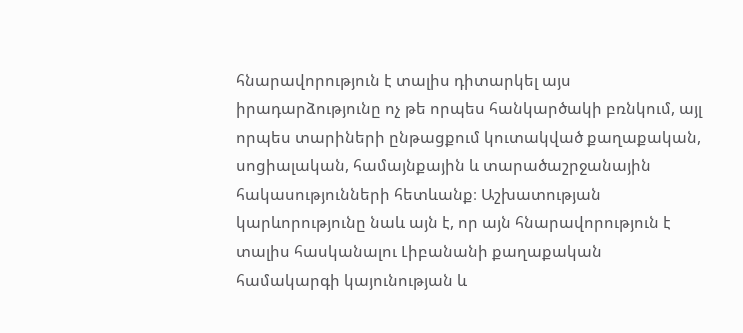հնարավորություն է տալիս դիտարկել այս իրադարձությունը ոչ թե որպես հանկարծակի բռնկում, այլ որպես տարիների ընթացքում կուտակված քաղաքական, սոցիալական, համայնքային և տարածաշրջանային հակասությունների հետևանք։ Աշխատության կարևորությունը նաև այն է, որ այն հնարավորություն է տալիս հասկանալու Լիբանանի քաղաքական համակարգի կայունության և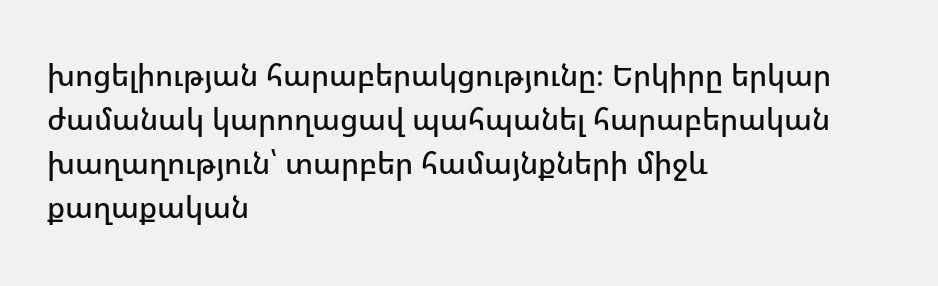խոցելիության հարաբերակցությունը։ Երկիրը երկար ժամանակ կարողացավ պահպանել հարաբերական խաղաղություն՝ տարբեր համայնքների միջև քաղաքական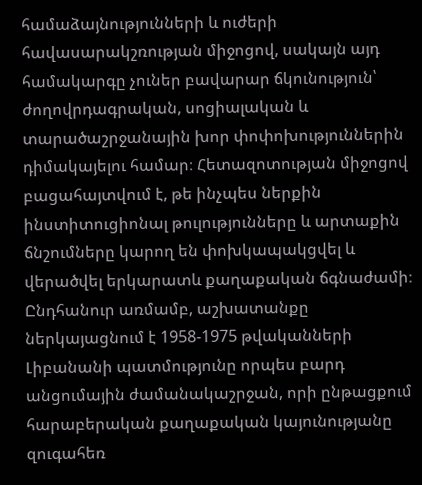համաձայնությունների և ուժերի հավասարակշռության միջոցով, սակայն այդ համակարգը չուներ բավարար ճկունություն՝ ժողովրդագրական, սոցիալական և տարածաշրջանային խոր փոփոխություններին դիմակայելու համար։ Հետազոտության միջոցով բացահայտվում է, թե ինչպես ներքին ինստիտուցիոնալ թուլությունները և արտաքին ճնշումները կարող են փոխկապակցվել և վերածվել երկարատև քաղաքական ճգնաժամի։ Ընդհանուր առմամբ, աշխատանքը ներկայացնում է 1958-1975 թվականների Լիբանանի պատմությունը որպես բարդ անցումային ժամանակաշրջան, որի ընթացքում հարաբերական քաղաքական կայունությանը զուգահեռ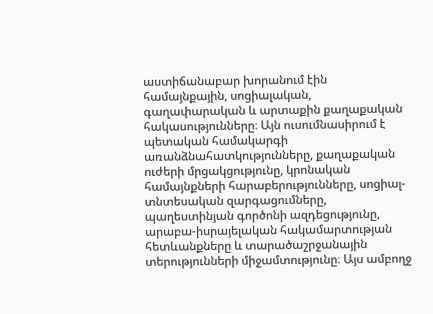աստիճանաբար խորանում էին համայնքային, սոցիալական, գաղափարական և արտաքին քաղաքական հակասությունները։ Այն ուսումնասիրում է պետական համակարգի առանձնահատկությունները, քաղաքական ուժերի մրցակցությունը, կրոնական համայնքների հարաբերությունները, սոցիալ-տնտեսական զարգացումները, պաղեստինյան գործոնի ազդեցությունը, արաբա-իսրայելական հակամարտության հետևանքները և տարածաշրջանային տերությունների միջամտությունը։ Այս ամբողջ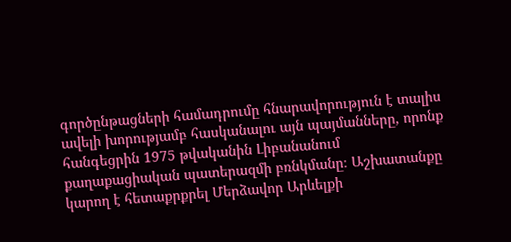գործընթացների համադրումը հնարավորություն է տալիս ավելի խորությամբ հասկանալու այն պայմանները, որոնք հանգեցրին 1975 թվականին Լիբանանում քաղաքացիական պատերազմի բռնկմանը։ Աշխատանքը կարող է հետաքրքրել Մերձավոր Արևելքի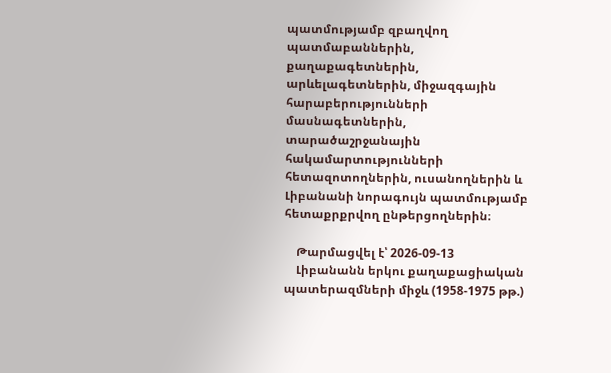պատմությամբ զբաղվող պատմաբաններին, քաղաքագետներին, արևելագետներին, միջազգային հարաբերությունների մասնագետներին, տարածաշրջանային հակամարտությունների հետազոտողներին, ուսանողներին և Լիբանանի նորագույն պատմությամբ հետաքրքրվող ընթերցողներին։

    Թարմացվել է՝ 2026-09-13
    Լիբանանն երկու քաղաքացիական պատերազմների միջև (1958-1975 թթ.)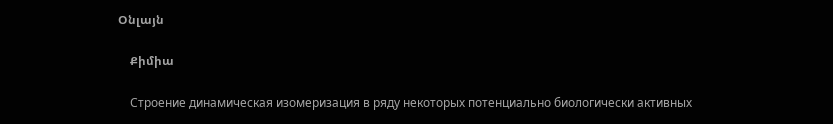Օնլայն

    Քիմիա

    Строение динамическая изомеризация в ряду некоторых потенциально биологически активных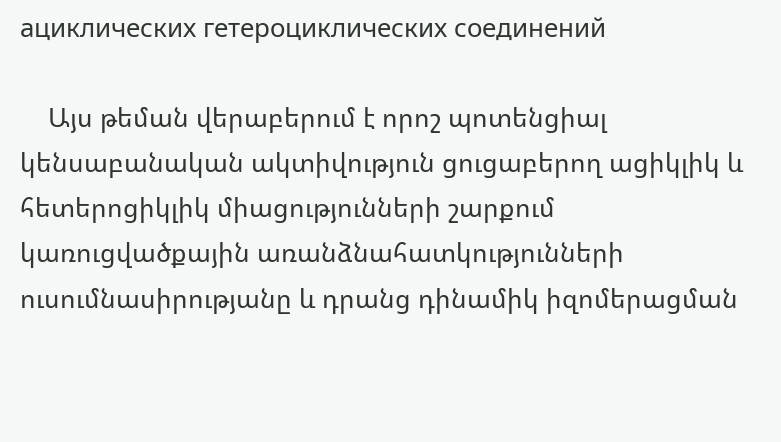ациклических гетероциклических соединений

    Այս թեման վերաբերում է որոշ պոտենցիալ կենսաբանական ակտիվություն ցուցաբերող ացիկլիկ և հետերոցիկլիկ միացությունների շարքում կառուցվածքային առանձնահատկությունների ուսումնասիրությանը և դրանց դինամիկ իզոմերացման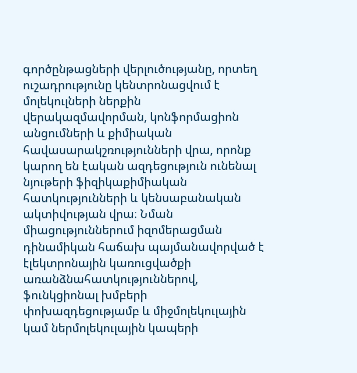գործընթացների վերլուծությանը, որտեղ ուշադրությունը կենտրոնացվում է մոլեկուլների ներքին վերակազմավորման, կոնֆորմացիոն անցումների և քիմիական հավասարակշռությունների վրա, որոնք կարող են էական ազդեցություն ունենալ նյութերի ֆիզիկաքիմիական հատկությունների և կենսաբանական ակտիվության վրա։ Նման միացություններում իզոմերացման դինամիկան հաճախ պայմանավորված է էլեկտրոնային կառուցվածքի առանձնահատկություններով, ֆունկցիոնալ խմբերի փոխազդեցությամբ և միջմոլեկուլային կամ ներմոլեկուլային կապերի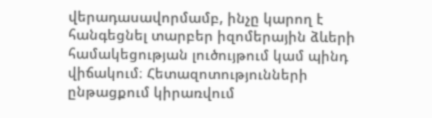վերադասավորմամբ, ինչը կարող է հանգեցնել տարբեր իզոմերային ձևերի համակեցության լուծույթում կամ պինդ վիճակում։ Հետազոտությունների ընթացքում կիրառվում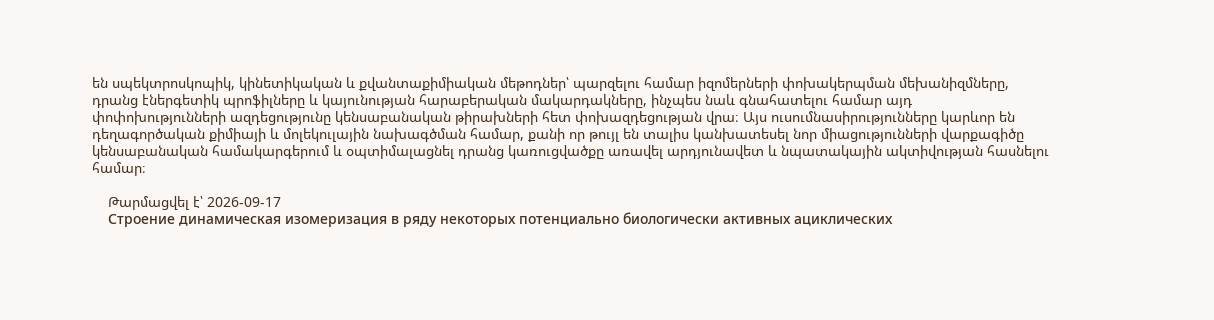են սպեկտրոսկոպիկ, կինետիկական և քվանտաքիմիական մեթոդներ՝ պարզելու համար իզոմերների փոխակերպման մեխանիզմները, դրանց էներգետիկ պրոֆիլները և կայունության հարաբերական մակարդակները, ինչպես նաև գնահատելու համար այդ փոփոխությունների ազդեցությունը կենսաբանական թիրախների հետ փոխազդեցության վրա։ Այս ուսումնասիրությունները կարևոր են դեղագործական քիմիայի և մոլեկուլային նախագծման համար, քանի որ թույլ են տալիս կանխատեսել նոր միացությունների վարքագիծը կենսաբանական համակարգերում և օպտիմալացնել դրանց կառուցվածքը առավել արդյունավետ և նպատակային ակտիվության հասնելու համար։

    Թարմացվել է՝ 2026-09-17
    Строение динамическая изомеризация в ряду некоторых потенциально биологически активных ациклических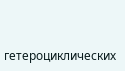гетероциклических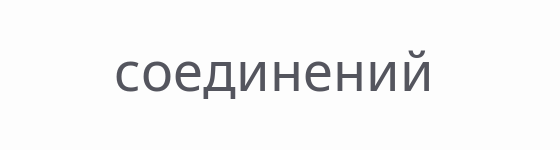соединений